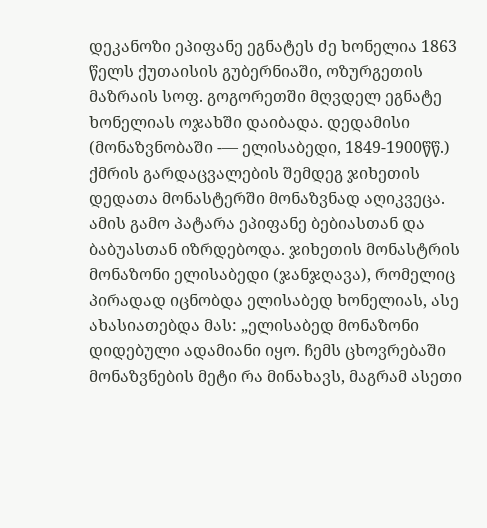დეკანოზი ეპიფანე ეგნატეს ძე ხონელია 1863 წელს ქუთაისის გუბერნიაში, ოზურგეთის მაზრაის სოფ. გოგორეთში მღვდელ ეგნატე ხონელიას ოჯახში დაიბადა. დედამისი (მონაზვნობაში -–– ელისაბედი, 1849-1900წწ.) ქმრის გარდაცვალების შემდეგ ჯიხეთის დედათა მონასტერში მონაზვნად აღიკვეცა. ამის გამო პატარა ეპიფანე ბებიასთან და ბაბუასთან იზრდებოდა. ჯიხეთის მონასტრის მონაზონი ელისაბედი (ჯანჯღავა), რომელიც პირადად იცნობდა ელისაბედ ხონელიას, ასე ახასიათებდა მას: „ელისაბედ მონაზონი დიდებული ადამიანი იყო. ჩემს ცხოვრებაში მონაზვნების მეტი რა მინახავს, მაგრამ ასეთი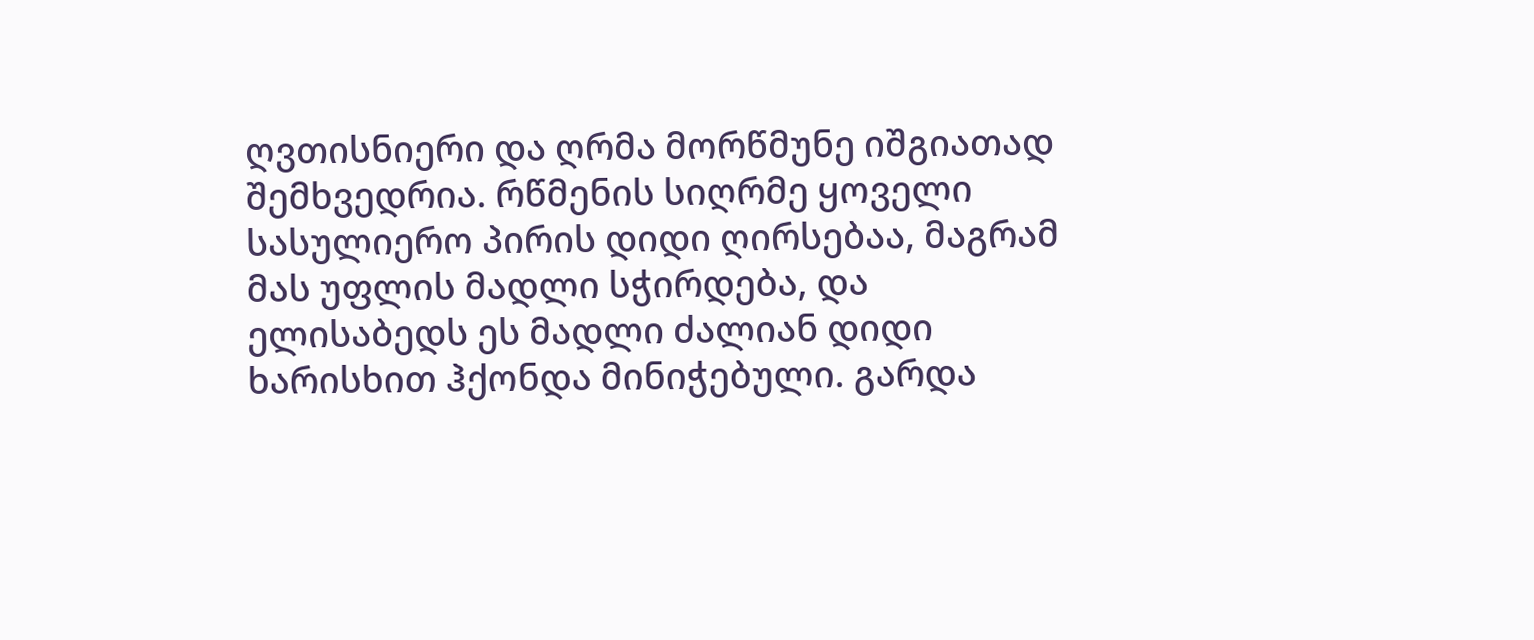ღვთისნიერი და ღრმა მორწმუნე იშგიათად შემხვედრია. რწმენის სიღრმე ყოველი სასულიერო პირის დიდი ღირსებაა, მაგრამ მას უფლის მადლი სჭირდება, და ელისაბედს ეს მადლი ძალიან დიდი ხარისხით ჰქონდა მინიჭებული. გარდა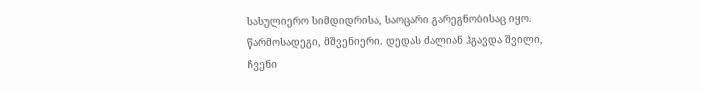სასულიერო სიმდიდრისა, საოცარი გარეგნობისაც იყო. წარმოსადეგი, მშვენიერი. დედას ძალიან ჰგავდა შვილი, ჩვენი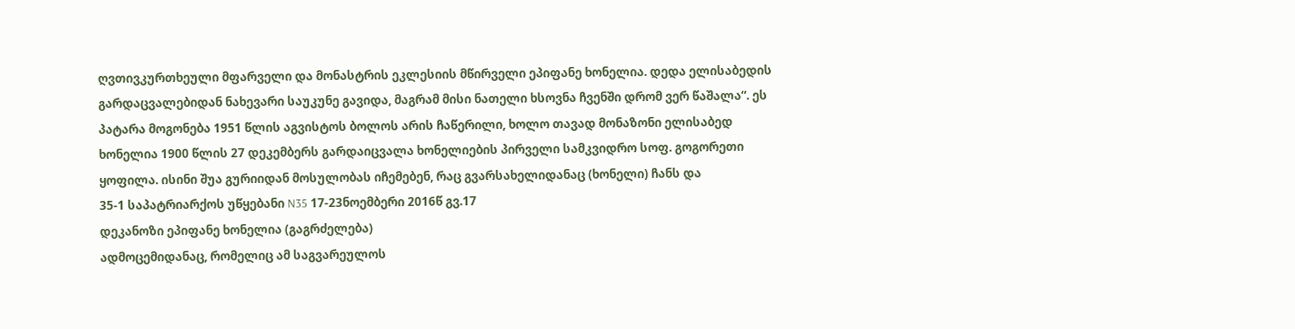ღვთივკურთხეული მფარველი და მონასტრის ეკლესიის მწირველი ეპიფანე ხონელია. დედა ელისაბედის გარდაცვალებიდან ნახევარი საუკუნე გავიდა, მაგრამ მისი ნათელი ხსოვნა ჩვენში დრომ ვერ წაშალა“. ეს პატარა მოგონება 1951 წლის აგვისტოს ბოლოს არის ჩაწერილი, ხოლო თავად მონაზონი ელისაბედ ხონელია 1900 წლის 27 დეკემბერს გარდაიცვალა ხონელიების პირველი სამკვიდრო სოფ. გოგორეთი ყოფილა. ისინი შუა გურიიდან მოსულობას იჩემებენ, რაც გვარსახელიდანაც (ხონელი) ჩანს და
35-1 საპატრიარქოს უწყებანი N35 17-23ნოემბერი 2016წ გვ.17
დეკანოზი ეპიფანე ხონელია (გაგრძელება)
ადმოცემიდანაც, რომელიც ამ საგვარეულოს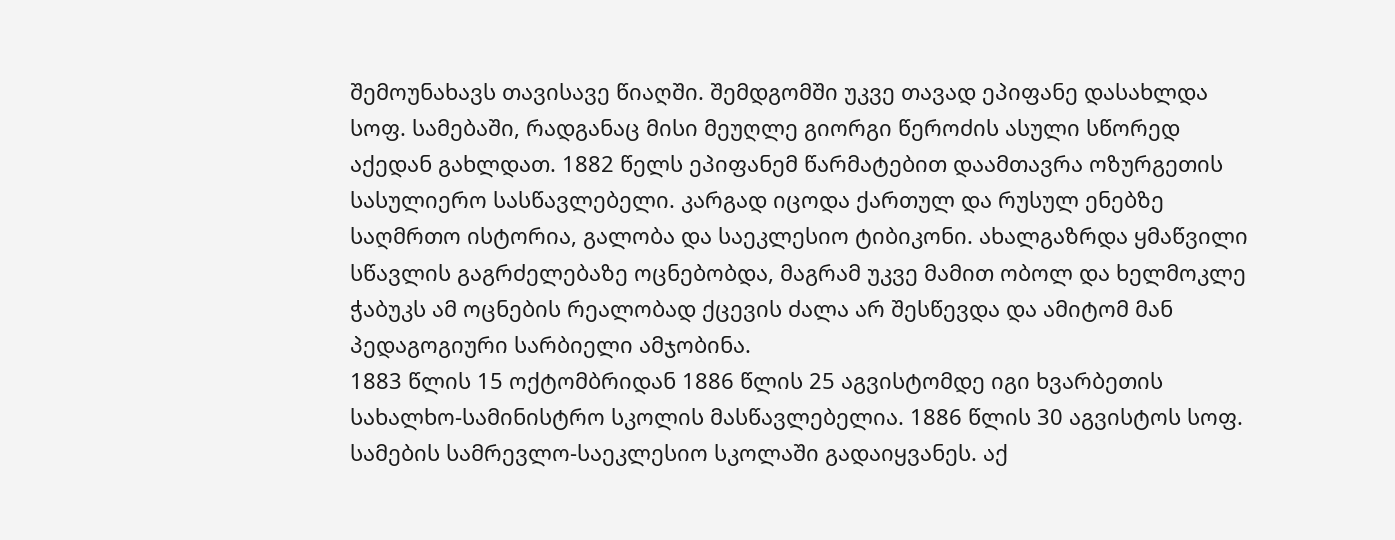შემოუნახავს თავისავე წიაღში. შემდგომში უკვე თავად ეპიფანე დასახლდა სოფ. სამებაში, რადგანაც მისი მეუღლე გიორგი წეროძის ასული სწორედ აქედან გახლდათ. 1882 წელს ეპიფანემ წარმატებით დაამთავრა ოზურგეთის სასულიერო სასწავლებელი. კარგად იცოდა ქართულ და რუსულ ენებზე საღმრთო ისტორია, გალობა და საეკლესიო ტიბიკონი. ახალგაზრდა ყმაწვილი სწავლის გაგრძელებაზე ოცნებობდა, მაგრამ უკვე მამით ობოლ და ხელმოკლე ჭაბუკს ამ ოცნების რეალობად ქცევის ძალა არ შესწევდა და ამიტომ მან პედაგოგიური სარბიელი ამჯობინა.
1883 წლის 15 ოქტომბრიდან 1886 წლის 25 აგვისტომდე იგი ხვარბეთის სახალხო-სამინისტრო სკოლის მასწავლებელია. 1886 წლის 30 აგვისტოს სოფ. სამების სამრევლო-საეკლესიო სკოლაში გადაიყვანეს. აქ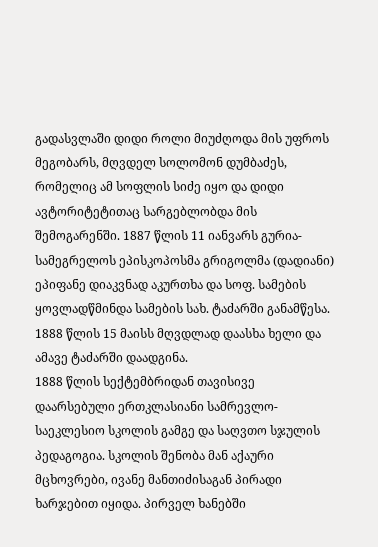გადასვლაში დიდი როლი მიუძღოდა მის უფროს მეგობარს, მღვდელ სოლომონ დუმბაძეს, რომელიც ამ სოფლის სიძე იყო და დიდი ავტორიტეტითაც სარგებლობდა მის შემოგარენში. 1887 წლის 11 იანვარს გურია-სამეგრელოს ეპისკოპოსმა გრიგოლმა (დადიანი) ეპიფანე დიაკვნად აკურთხა და სოფ. სამების ყოვლადწმინდა სამების სახ. ტაძარში განამწესა. 1888 წლის 15 მაისს მღვდლად დაასხა ხელი და ამავე ტაძარში დაადგინა.
1888 წლის სექტემბრიდან თავისივე დაარსებული ერთკლასიანი სამრევლო-საეკლესიო სკოლის გამგე და საღვთო სჯულის პედაგოგია. სკოლის შენობა მან აქაური მცხოვრები, ივანე მანთიძისაგან პირადი ხარჯებით იყიდა. პირველ ხანებში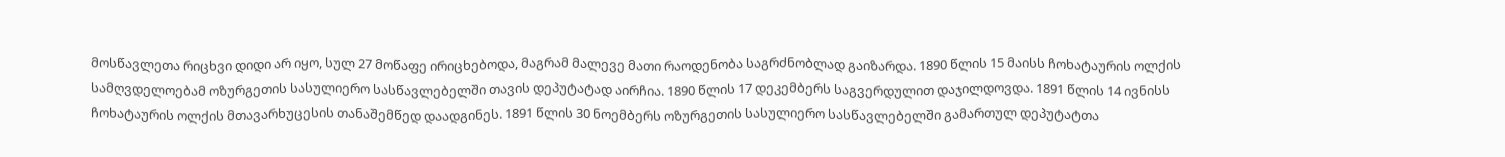მოსწავლეთა რიცხვი დიდი არ იყო, სულ 27 მოწაფე ირიცხებოდა, მაგრამ მალევე მათი რაოდენობა საგრძნობლად გაიზარდა. 1890 წლის 15 მაისს ჩოხატაურის ოლქის სამღვდელოებამ ოზურგეთის სასულიერო სასწავლებელში თავის დეპუტატად აირჩია. 1890 წლის 17 დეკემბერს საგვერდულით დაჯილდოვდა. 1891 წლის 14 ივნისს ჩოხატაურის ოლქის მთავარხუცესის თანაშემწედ დაადგინეს. 1891 წლის 30 ნოემბერს ოზურგეთის სასულიერო სასწავლებელში გამართულ დეპუტატთა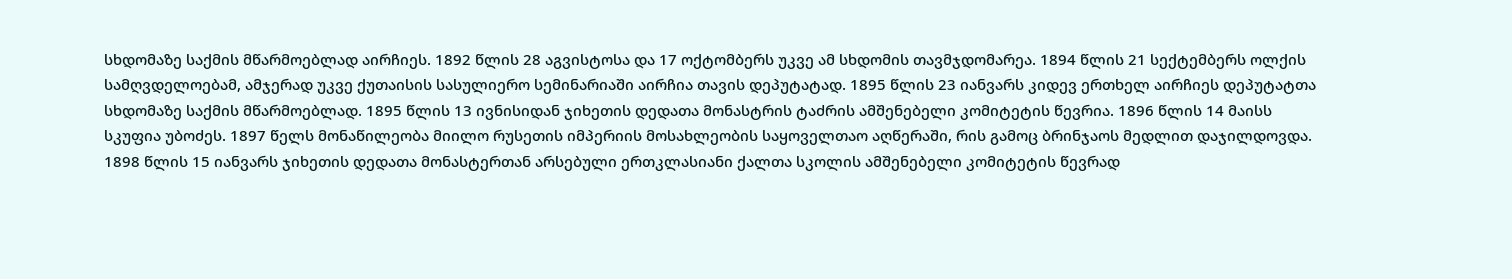სხდომაზე საქმის მწარმოებლად აირჩიეს. 1892 წლის 28 აგვისტოსა და 17 ოქტომბერს უკვე ამ სხდომის თავმჯდომარეა. 1894 წლის 21 სექტემბერს ოლქის სამღვდელოებამ, ამჯერად უკვე ქუთაისის სასულიერო სემინარიაში აირჩია თავის დეპუტატად. 1895 წლის 23 იანვარს კიდევ ერთხელ აირჩიეს დეპუტატთა სხდომაზე საქმის მწარმოებლად. 1895 წლის 13 ივნისიდან ჯიხეთის დედათა მონასტრის ტაძრის ამშენებელი კომიტეტის წევრია. 1896 წლის 14 მაისს სკუფია უბოძეს. 1897 წელს მონაწილეობა მიილო რუსეთის იმპერიის მოსახლეობის საყოველთაო აღწერაში, რის გამოც ბრინჯაოს მედლით დაჯილდოვდა. 1898 წლის 15 იანვარს ჯიხეთის დედათა მონასტერთან არსებული ერთკლასიანი ქალთა სკოლის ამშენებელი კომიტეტის წევრად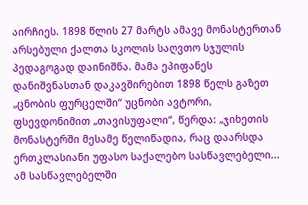აირჩიეს. 1898 წლის 27 მარტს ამავე მონასტერთან არსებული ქალთა სკოლის საღვთო სჯულის პედაგოგად დაინიშნა. მამა ეპიფანეს დანიშვნასთან დაკავშირებით 1898 წელს გაზეთ „ცნობის ფურცელში“ უცნობი ავტორი, ფსევდონიმით „თავისუფალი“, წერდა: „ჯიხეთის მონასტერში მესამე წელიწადია, რაც დაარსდა ერთკლასიანი უფასო საქალებო სასწავლებელი... ამ სასწავლებელში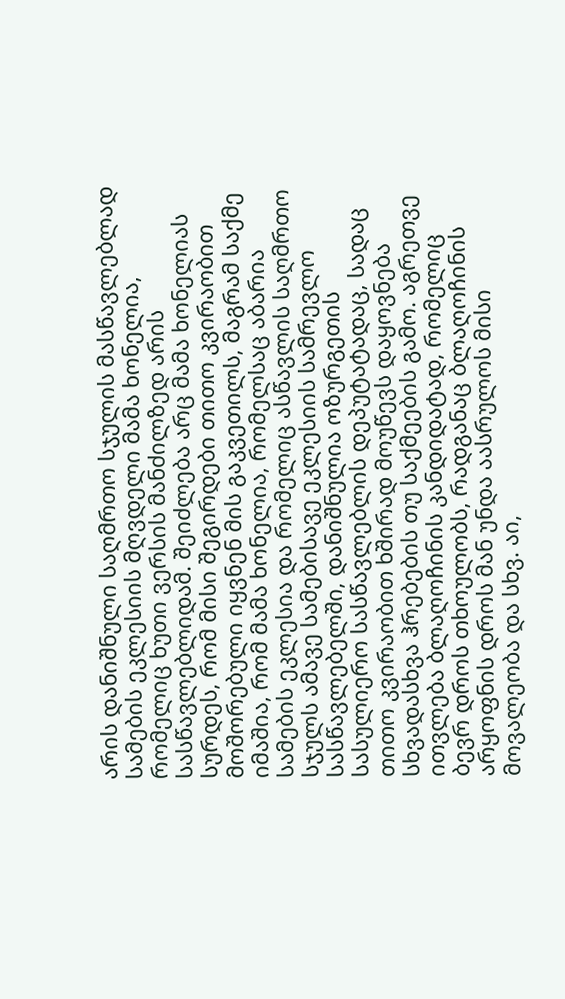არის დანიშნული საღმრთო სჯულის მასწავლებლად სამების ეკლესიის მღვდელი მამა ხონელია, რომელიც ხუთი ვერსის მანძილზედ არის სასწავლებლიდამ. შეიძლება არც მამა ხონელიას სურდეს, რომ მისი შეგირდები თითო კვირაობით მოშორებული იყვნენ მის გაკვეთილს, მაგრამ საქმე იმაშია, რომ მამა ხონელია, რომელსაც აბარია სამების ეკლესია და რომელიც ასწავლის საღმრთო სჯულს ამავე სამებისავე ეკლესიის სამრევლო სასწავლებელში, დანიშნულია ოზურგეთის სასულიერო სასწავლებლის დეპუტატადაც, სადაც თითო კვირაობით ხშირად მოუწევს დაყოვნება სხვადასხვა ჰრებების თუ საქმეების გამო. აგრეთვე ითვლება ბლაღოჩინის კანდიდატად, რომელიც ბევრ დროს თხოულობს, რადგანაც ბლაღოჩინის არყოფნის დროს მან უნდა აასრულოს მისი მოვალეობა და სხვ. აი,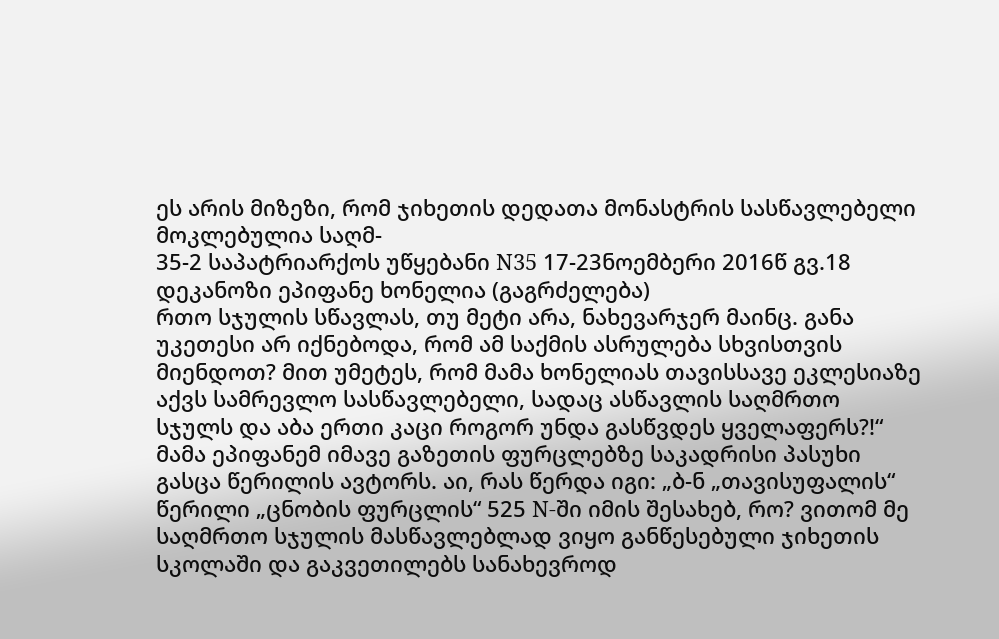ეს არის მიზეზი, რომ ჯიხეთის დედათა მონასტრის სასწავლებელი მოკლებულია საღმ-
35-2 საპატრიარქოს უწყებანი N35 17-23ნოემბერი 2016წ გვ.18
დეკანოზი ეპიფანე ხონელია (გაგრძელება)
რთო სჯულის სწავლას, თუ მეტი არა, ნახევარჯერ მაინც. განა უკეთესი არ იქნებოდა, რომ ამ საქმის ასრულება სხვისთვის მიენდოთ? მით უმეტეს, რომ მამა ხონელიას თავისსავე ეკლესიაზე აქვს სამრევლო სასწავლებელი, სადაც ასწავლის საღმრთო სჯულს და აბა ერთი კაცი როგორ უნდა გასწვდეს ყველაფერს?!“ მამა ეპიფანემ იმავე გაზეთის ფურცლებზე საკადრისი პასუხი გასცა წერილის ავტორს. აი, რას წერდა იგი: „ბ-ნ „თავისუფალის“ წერილი „ცნობის ფურცლის“ 525 N-ში იმის შესახებ, რო? ვითომ მე საღმრთო სჯულის მასწავლებლად ვიყო განწესებული ჯიხეთის სკოლაში და გაკვეთილებს სანახევროდ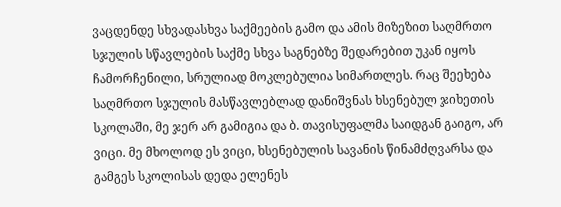ვაცდენდე სხვადასხვა საქმეების გამო და ამის მიზეზით საღმრთო სჯულის სწავლების საქმე სხვა საგნებზე შედარებით უკან იყოს ჩამორჩენილი, სრულიად მოკლებულია სიმართლეს. რაც შეეხება საღმრთო სჯულის მასწავლებლად დანიშვნას ხსენებულ ჯიხეთის სკოლაში, მე ჯერ არ გამიგია და ბ. თავისუფალმა საიდგან გაიგო, არ ვიცი. მე მხოლოდ ეს ვიცი, ხსენებულის სავანის წინამძღვარსა და გამგეს სკოლისას დედა ელენეს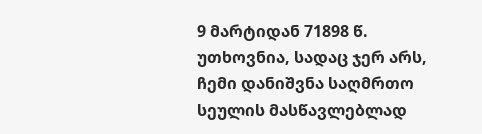9 მარტიდან 71898 წ. უთხოვნია, სადაც ჯერ არს, ჩემი დანიშვნა საღმრთო სეულის მასწავლებლად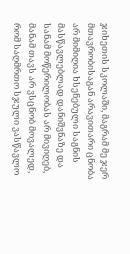ჯიხეთის სკოლაში, მაგრამ მე ჯერ მთავრობისაგან არავითარი ცნობა არ მიმიღია ხსენებული საგნის მასწავლებლად დანიშვნაზე და სანამ მოწერილობას არ მივიღებ, მანამ თავს არ ვსცნობ მოვალედ, რომ საღმრთო სჯული ვასწავლო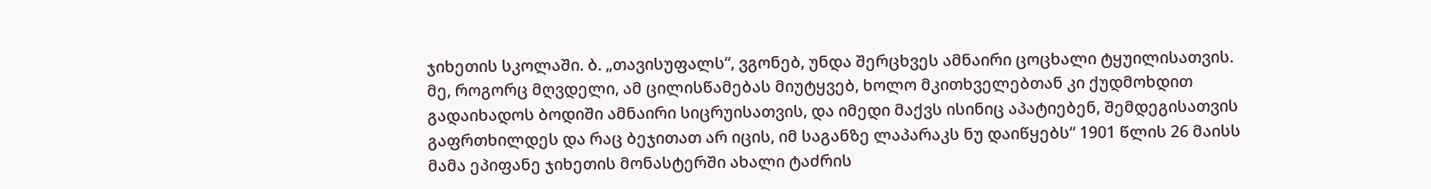ჯიხეთის სკოლაში. ბ. „თავისუფალს“, ვგონებ, უნდა შერცხვეს ამნაირი ცოცხალი ტყუილისათვის.
მე, როგორც მღვდელი, ამ ცილისწამებას მიუტყვებ, ხოლო მკითხველებთან კი ქუდმოხდით გადაიხადოს ბოდიში ამნაირი სიცრუისათვის, და იმედი მაქვს ისინიც აპატიებენ, შემდეგისათვის გაფრთხილდეს და რაც ბეჯითათ არ იცის, იმ საგანზე ლაპარაკს ნუ დაიწყებს“ 1901 წლის 26 მაისს მამა ეპიფანე ჯიხეთის მონასტერში ახალი ტაძრის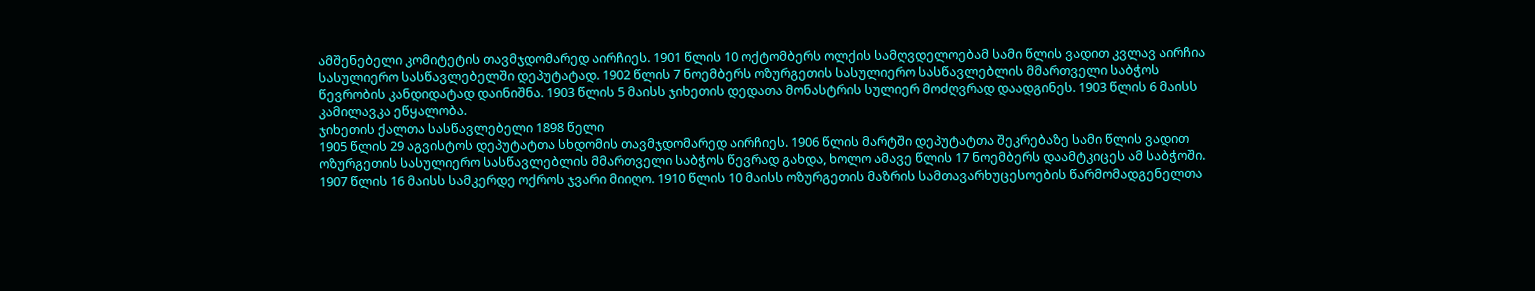ამშენებელი კომიტეტის თავმჯდომარედ აირჩიეს. 1901 წლის 10 ოქტომბერს ოლქის სამღვდელოებამ სამი წლის ვადით კვლავ აირჩია სასულიერო სასწავლებელში დეპუტატად. 1902 წლის 7 ნოემბერს ოზურგეთის სასულიერო სასწავლებლის მმართველი საბჭოს წევრობის კანდიდატად დაინიშნა. 1903 წლის 5 მაისს ჯიხეთის დედათა მონასტრის სულიერ მოძღვრად დაადგინეს. 1903 წლის 6 მაისს კამილავკა ეწყალობა.
ჯიხეთის ქალთა სასწავლებელი 1898 წელი
1905 წლის 29 აგვისტოს დეპუტატთა სხდომის თავმჯდომარედ აირჩიეს. 1906 წლის მარტში დეპუტატთა შეკრებაზე სამი წლის ვადით ოზურგეთის სასულიერო სასწავლებლის მმართველი საბჭოს წევრად გახდა, ხოლო ამავე წლის 17 ნოემბერს დაამტკიცეს ამ საბჭოში. 1907 წლის 16 მაისს სამკერდე ოქროს ჯვარი მიიღო. 1910 წლის 10 მაისს ოზურგეთის მაზრის სამთავარხუცესოების წარმომადგენელთა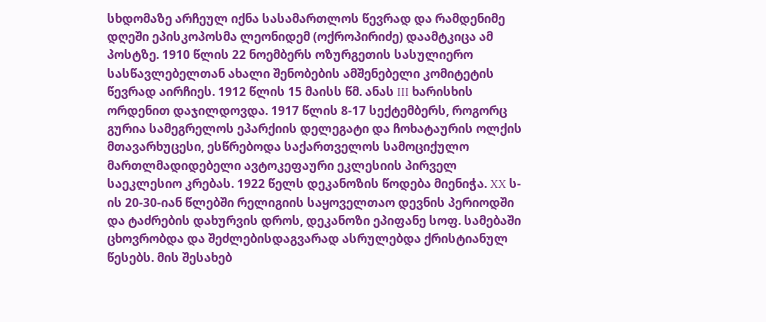სხდომაზე არჩეულ იქნა სასამართლოს წევრად და რამდენიმე დღეში ეპისკოპოსმა ლეონიდემ (ოქროპირიძე) დაამტკიცა ამ პოსტზე. 1910 წლის 22 ნოემბერს ოზურგეთის სასულიერო სასწავლებელთან ახალი შენობების ამშენებელი კომიტეტის წევრად აირჩიეს. 1912 წლის 15 მაისს წმ. ანას III ხარისხის ორდენით დაჯილდოვდა. 1917 წლის 8-17 სექტემბერს, როგორც გურია სამეგრელოს ეპარქიის დელეგატი და ჩოხატაურის ოლქის მთავარხუცესი, ესწრებოდა საქართველოს სამოციქულო მართლმადიდებელი ავტოკეფაური ეკლესიის პირველ საეკლესიო კრებას. 1922 წელს დეკანოზის წოდება მიენიჭა. XX ს-ის 20-30-იან წლებში რელიგიის საყოველთაო დევნის პერიოდში და ტაძრების დახურვის დროს, დეკანოზი ეპიფანე სოფ. სამებაში ცხოვრობდა და შეძლებისდაგვარად ასრულებდა ქრისტიანულ წესებს. მის შესახებ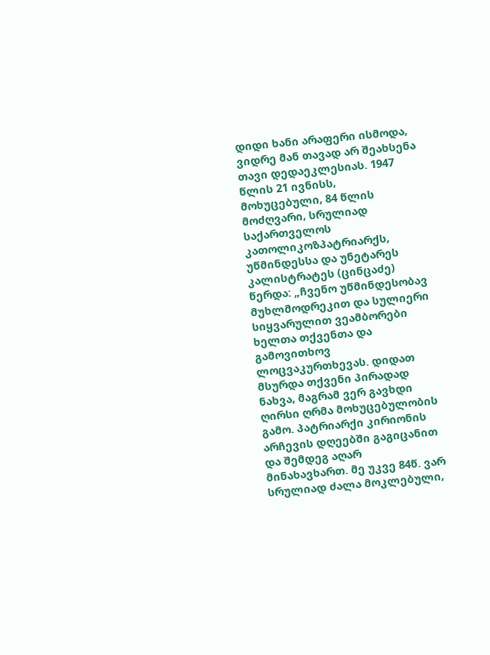დიდი ხანი არაფერი ისმოდა, ვიდრე მან თავად არ შეახსენა თავი დედაეკლესიას. 1947 წლის 21 ივნისს, მოხუცებული, 84 წლის მოძღვარი, სრულიად საქართველოს კათოლიკოზპატრიარქს, უწმინდესსა და უნეტარეს კალისტრატეს (ცინცაძე) წერდა: „ჩვენო უწმინდესობავ მუხლმოდრეკით და სულიერი სიყვარულით ვეამბორები ხელთა თქვენთა და გამოვითხოვ ლოცვაკურთხევას. დიდათ მსურდა თქვენი პირადად ნახვა, მაგრამ ვერ გავხდი ღირსი ღრმა მოხუცებულობის გამო. პატრიარქი კირიონის არჩევის დღეებში გაგიცანით და შემდეგ აღარ მინახავხართ. მე უკვე 84წ. ვარ სრულიად ძალა მოკლებული,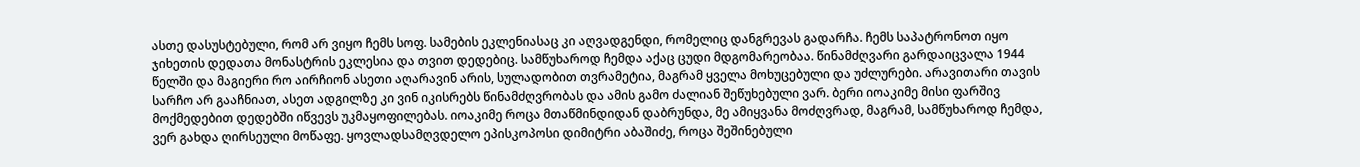ასთე დასუსტებული, რომ არ ვიყო ჩემს სოფ. სამების ეკლენიასაც კი აღვადგენდი, რომელიც დანგრევას გადარჩა. ჩემს საპატრონოთ იყო ჯიხეთის დედათა მონასტრის ეკლესია და თვით დედებიც. სამწუხაროდ ჩემდა აქაც ცუდი მდგომარეობაა. წინამძღვარი გარდაიცვალა 1944 წელში და მაგიერი რო აირჩიონ ასეთი აღარავინ არის, სულადობით თვრამეტია, მაგრამ ყველა მოხუცებული და უძლურები. არავითარი თავის სარჩო არ გააჩნიათ, ასეთ ადგილზე კი ვინ იკისრებს წინამძღვრობას და ამის გამო ძალიან შეწუხებული ვარ. ბერი იოაკიმე მისი ფარშივ მოქმედებით დედებში იწვევს უკმაყოფილებას. იოაკიმე როცა მთაწმინდიდან დაბრუნდა, მე ამიყვანა მოძღვრად, მაგრამ, სამწუხაროდ ჩემდა, ვერ გახდა ღირსეული მოწაფე. ყოვლადსამღვდელო ეპისკოპოსი დიმიტრი აბაშიძე, როცა შეშინებული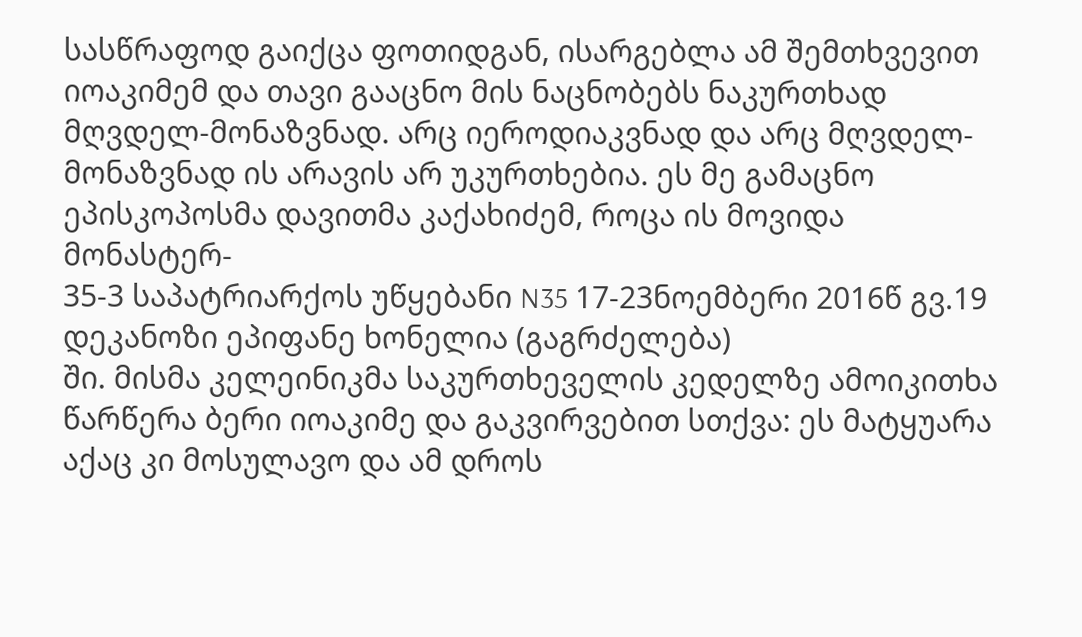სასწრაფოდ გაიქცა ფოთიდგან, ისარგებლა ამ შემთხვევით იოაკიმემ და თავი გააცნო მის ნაცნობებს ნაკურთხად მღვდელ-მონაზვნად. არც იეროდიაკვნად და არც მღვდელ-მონაზვნად ის არავის არ უკურთხებია. ეს მე გამაცნო ეპისკოპოსმა დავითმა კაქახიძემ, როცა ის მოვიდა მონასტერ-
35-3 საპატრიარქოს უწყებანი N35 17-23ნოემბერი 2016წ გვ.19
დეკანოზი ეპიფანე ხონელია (გაგრძელება)
ში. მისმა კელეინიკმა საკურთხეველის კედელზე ამოიკითხა წარწერა ბერი იოაკიმე და გაკვირვებით სთქვა: ეს მატყუარა აქაც კი მოსულავო და ამ დროს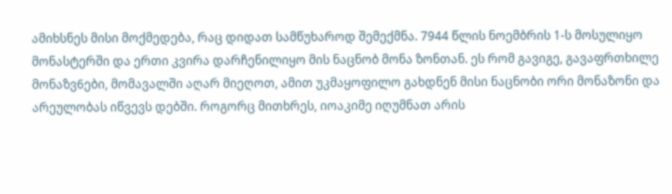ამიხსნეს მისი მოქმედება, რაც დიდათ სამწუხაროდ შემექმნა. 7944 წლის ნოემბრის 1-ს მოსულიყო მონასტერში და ერთი კვირა დარჩენილიყო მის ნაცნობ მონა ზონთან. ეს რომ გავიგე, გავაფრთხილე მონაზვ6ები, მომავალში აღარ მიეღოთ, ამით უკმაყოფილო გახდნენ მისი ნაცნობი ორი მონაზონი და არეულობას იწვევს დებში. როგორც მითხრეს, იოაკიმე იღუმნათ არის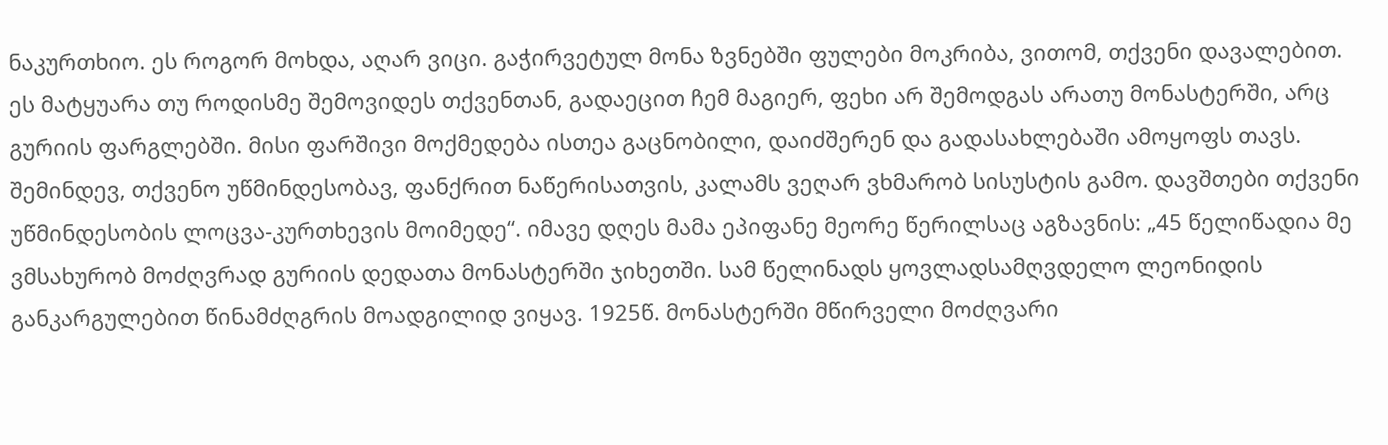ნაკურთხიო. ეს როგორ მოხდა, აღარ ვიცი. გაჭირვეტულ მონა ზვნებში ფულები მოკრიბა, ვითომ, თქვენი დავალებით. ეს მატყუარა თუ როდისმე შემოვიდეს თქვენთან, გადაეცით ჩემ მაგიერ, ფეხი არ შემოდგას არათუ მონასტერში, არც გურიის ფარგლებში. მისი ფარშივი მოქმედება ისთეა გაცნობილი, დაიძშერენ და გადასახლებაში ამოყოფს თავს.
შემინდევ, თქვენო უწმინდესობავ, ფანქრით ნაწერისათვის, კალამს ვეღარ ვხმარობ სისუსტის გამო. დავშთები თქვენი უწმინდესობის ლოცვა-კურთხევის მოიმედე“. იმავე დღეს მამა ეპიფანე მეორე წერილსაც აგზავნის: „45 წელიწადია მე ვმსახურობ მოძღვრად გურიის დედათა მონასტერში ჯიხეთში. სამ წელინადს ყოვლადსამღვდელო ლეონიდის განკარგულებით წინამძღგრის მოადგილიდ ვიყავ. 1925წ. მონასტერში მწირველი მოძღვარი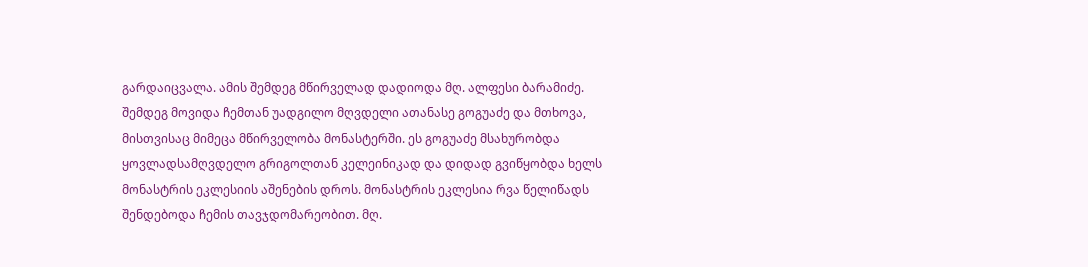გარდაიცვალა. ამის შემდეგ მწირველად დადიოდა მღ. ალფესი ბარამიძე. შემდეგ მოვიდა ჩემთან უადგილო მღვდელი ათანასე გოგუაძე და მთხოვა, მისთვისაც მიმეცა მწირველობა მონასტერში. ეს გოგუაძე მსახურობდა ყოვლადსამღვდელო გრიგოლთან კელეინიკად და დიდად გვიწყობდა ხელს მონასტრის ეკლესიის აშენების დროს. მონასტრის ეკლესია რვა წელიწადს შენდებოდა ჩემის თავჯდომარეობით. მღ.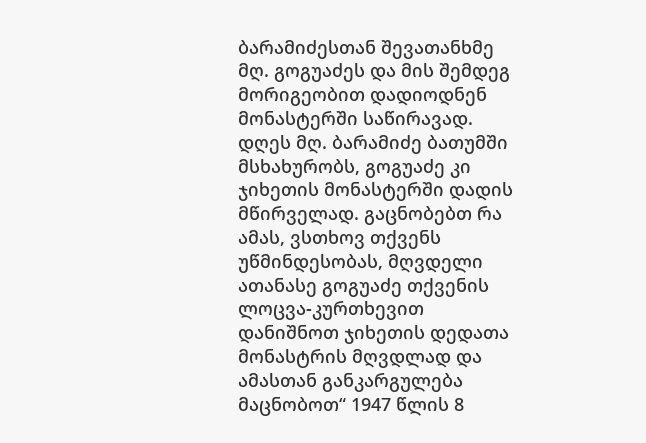ბარამიძესთან შევათანხმე მღ. გოგუაძეს და მის შემდეგ მორიგეობით დადიოდნენ მონასტერში საწირავად. დღეს მღ. ბარამიძე ბათუმში მსხახურობს, გოგუაძე კი ჯიხეთის მონასტერში დადის მწირველად. გაცნობებთ რა ამას, ვსთხოვ თქვენს უწმინდესობას, მღვდელი ათანასე გოგუაძე თქვენის ლოცვა-კურთხევით დანიშნოთ ჯიხეთის დედათა მონასტრის მღვდლად და ამასთან განკარგულება მაცნობოთ“ 1947 წლის 8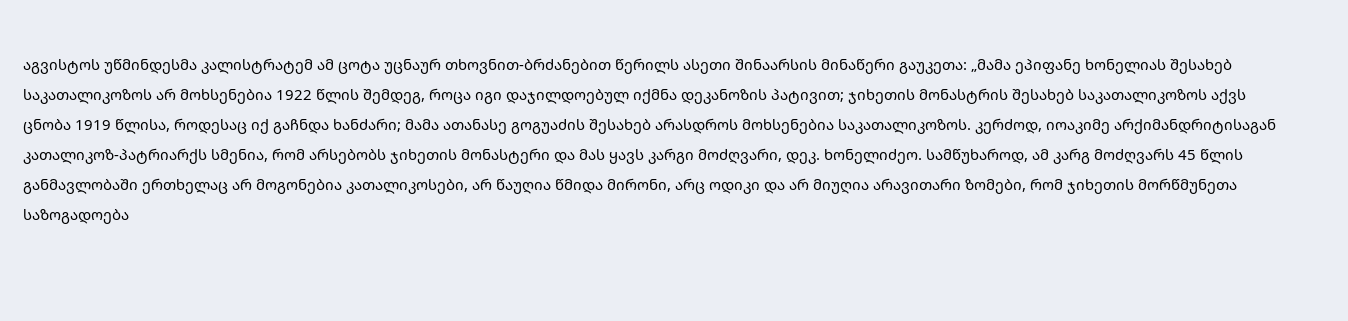აგვისტოს უწმინდესმა კალისტრატემ ამ ცოტა უცნაურ თხოვნით-ბრძანებით წერილს ასეთი შინაარსის მინაწერი გაუკეთა: „მამა ეპიფანე ხონელიას შესახებ საკათალიკოზოს არ მოხსენებია 1922 წლის შემდეგ, როცა იგი დაჯილდოებულ იქმნა დეკანოზის პატივით; ჯიხეთის მონასტრის შესახებ საკათალიკოზოს აქვს ცნობა 1919 წლისა, როდესაც იქ გაჩნდა ხანძარი; მამა ათანასე გოგუაძის შესახებ არასდროს მოხსენებია საკათალიკოზოს. კერძოდ, იოაკიმე არქიმანდრიტისაგან კათალიკოზ-პატრიარქს სმენია, რომ არსებობს ჯიხეთის მონასტერი და მას ყავს კარგი მოძღვარი, დეკ. ხონელიძეო. სამწუხაროდ, ამ კარგ მოძღვარს 45 წლის განმავლობაში ერთხელაც არ მოგონებია კათალიკოსები, არ წაუღია წმიდა მირონი, არც ოდიკი და არ მიუღია არავითარი ზომები, რომ ჯიხეთის მორწმუნეთა საზოგადოება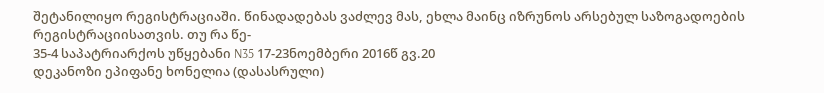შეტანილიყო რეგისტრაციაში. წინადადებას ვაძლევ მას, ეხლა მაინც იზრუნოს არსებულ საზოგადოების რეგისტრაციისათვის. თუ რა წე-
35-4 საპატრიარქოს უწყებანი N35 17-23ნოემბერი 2016წ გვ.20
დეკანოზი ეპიფანე ხონელია (დასასრული)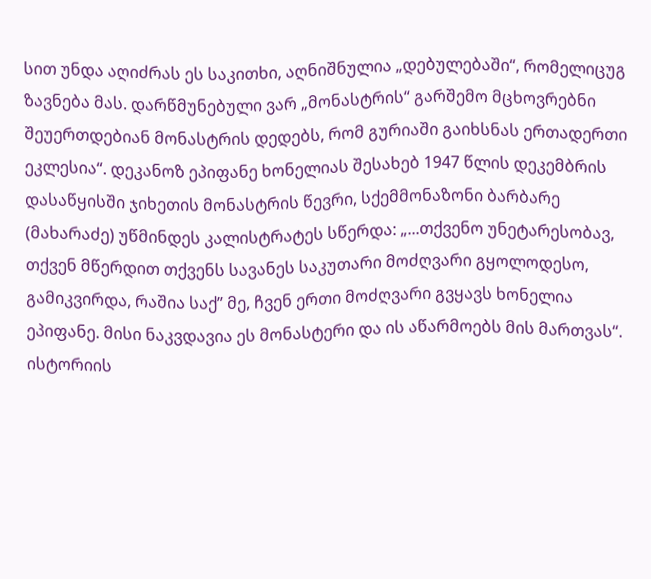სით უნდა აღიძრას ეს საკითხი, აღნიშნულია „დებულებაში“, რომელიცუგ ზავნება მას. დარწმუნებული ვარ „მონასტრის“ გარშემო მცხოვრებნი შეუერთდებიან მონასტრის დედებს, რომ გურიაში გაიხსნას ერთადერთი ეკლესია“. დეკანოზ ეპიფანე ხონელიას შესახებ 1947 წლის დეკემბრის დასაწყისში ჯიხეთის მონასტრის წევრი, სქემმონაზონი ბარბარე (მახარაძე) უწმინდეს კალისტრატეს სწერდა: „...თქვენო უნეტარესობავ, თქვენ მწერდით თქვენს სავანეს საკუთარი მოძღვარი გყოლოდესო, გამიკვირდა, რაშია საქ” მე, ჩვენ ერთი მოძღვარი გვყავს ხონელია ეპიფანე. მისი ნაკვდავია ეს მონასტერი და ის აწარმოებს მის მართვას“. ისტორიის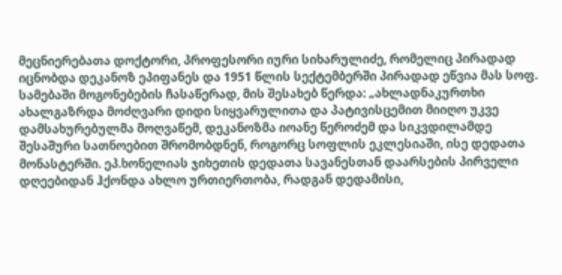მეცნიერებათა დოქტორი, პროფესორი იური სიხარულიძე, რომელიც პირადად იცნობდა დეკანოზ ეპიფანეს და 1951 წლის სექტემბერში პირადად ეწვია მას სოფ. სამებაში მოგონებების ჩასაწერად, მის შესახებ წერდა: „ახლადნაკურთხი ახალგაზრდა მოძღვარი დიდი სიყვარულითა და პატივისცემით მიიღო უკვე დამსახურებულმა მოღვაწემ, დეკანოზმა იოანე წეროძემ და სიკვდილამდე შესაშური სათნოებით შრომობდნენ, როგორც სოფლის ეკლესიაში, ისე დედათა მონასტერში. ეპ.ხონელიას ჯიხეთის დედათა სავანესთან დაარსების პირველი დღეებიდან ჰქონდა ახლო ურთიერთობა, რადგან დედამისი,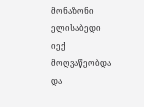მონაზონი ელისაბედი იექ მოღვაწეობდა და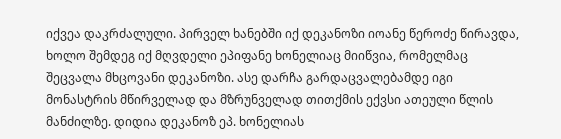იქვეა დაკრძალული. პირველ ხანებში იქ დეკანოზი იოანე წეროძე წირავდა, ხოლო შემდეგ იქ მღვდელი ეპიფანე ხონელიაც მიიწვია, რომელმაც შეცვალა მხცოვანი დეკანოზი. ასე დარჩა გარდაცვალებამდე იგი მონასტრის მწირველად და მზრუნველად თითქმის ექვსი ათეული წლის მანძილზე. დიდია დეკანოზ ეპ. ხონელიას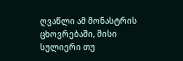ღვაწლი ამ მონასტრის ცხოვრებაში, მისი სულიერი თუ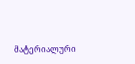მატერიალური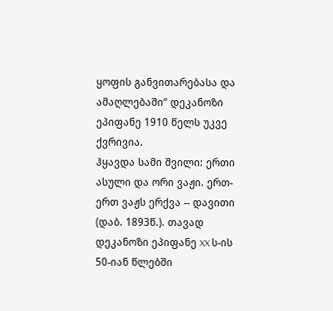ყოფის განვითარებასა და ამაღლებაში“ დეკანოზი ეპიფანე 1910 წელს უკვე ქვრივია.
ჰყავდა სამი შვილი: ერთი ასული და ორი ვაჟი. ერთ-ერთ ვაჟს ერქვა -- დავითი (დაბ. 1893წ.). თავად დეკანოზი ეპიფანე XX ს-ის 50-იან წლებში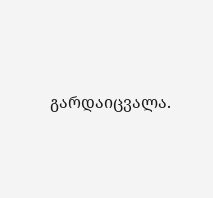გარდაიცვალა.